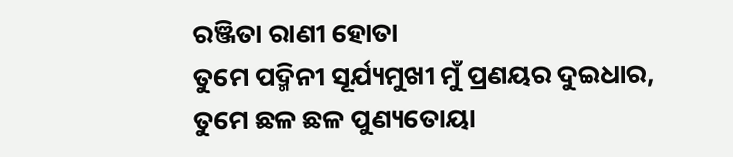ରଞ୍ଜିତା ରାଣୀ ହୋତା
ତୁମେ ପଦ୍ମିନୀ ସୂର୍ଯ୍ୟମୁଖୀ ମୁଁ ପ୍ରଣୟର ଦୁଇଧାର,
ତୁମେ ଛଳ ଛଳ ପୁଣ୍ୟତୋୟା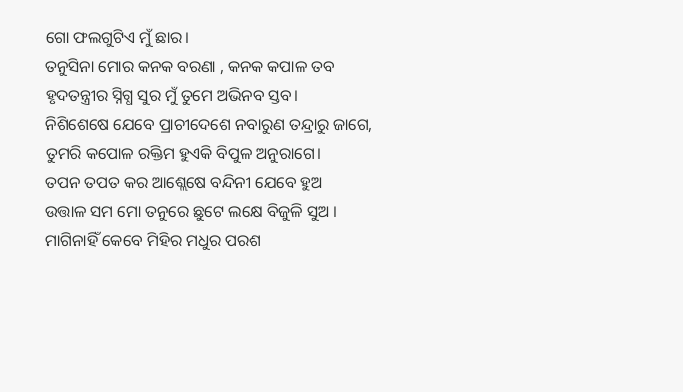ଗୋ ଫଲଗୁଟିଏ ମୁଁ ଛାର।
ତନୁସିନା ମୋର କନକ ବରଣା , କନକ କପାଳ ତବ
ହୃଦତନ୍ତ୍ରୀର ସ୍ନିଗ୍ଧ ସୁର ମୁଁ ତୁମେ ଅଭିନବ ସ୍ତବ।
ନିଶିଶେଷେ ଯେବେ ପ୍ରାଚୀଦେଶେ ନବାରୁଣ ତନ୍ଦ୍ରାରୁ ଜାଗେ,
ତୁମରି କପୋଳ ରକ୍ତିମ ହୁଏକି ବିପୁଳ ଅନୁରାଗେ।
ତପନ ତପତ କର ଆଶ୍ଲେଷେ ବନ୍ଦିନୀ ଯେବେ ହୁଅ
ଉତ୍ତାଳ ସମ ମୋ ତନୁରେ ଛୁଟେ ଲକ୍ଷେ ବିଜୁଳି ସୁଅ ।
ମାଗିନାହିଁ କେବେ ମିହିର ମଧୁର ପରଶ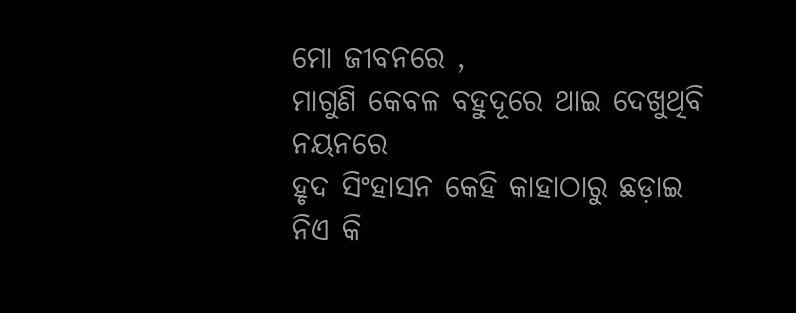ମୋ ଜୀବନରେ ,
ମାଗୁଣି କେବଳ ବହୁଦୂରେ ଥାଇ ଦେଖୁଥିବି ନୟନରେ
ହୃଦ ସିଂହାସନ କେହି କାହାଠାରୁ ଛଡ଼ାଇ ନିଏ କି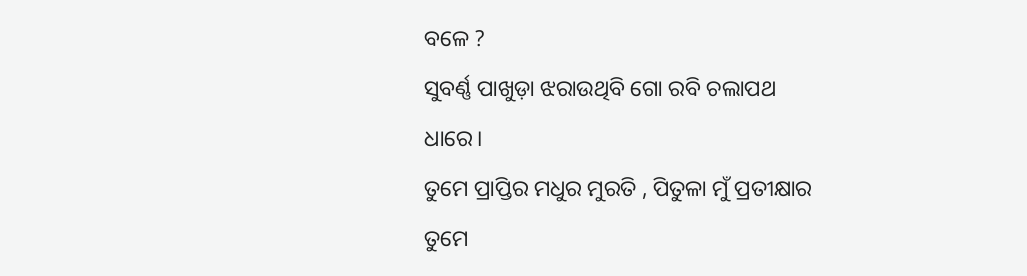ବଳେ ?
ସୁବର୍ଣ୍ଣ ପାଖୁଡ଼ା ଝରାଉଥିବି ଗୋ ରବି ଚଲାପଥ ଧାରେ।
ତୁମେ ପ୍ରାପ୍ତିର ମଧୁର ମୁରତି , ପିତୁଳା ମୁଁ ପ୍ରତୀକ୍ଷାର
ତୁମେ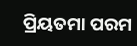ପ୍ରିୟତମା ପରମ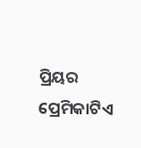ପ୍ରିୟର ପ୍ରେମିକାଟିଏ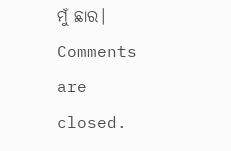ମୁଁ ଛାର।
Comments are closed.